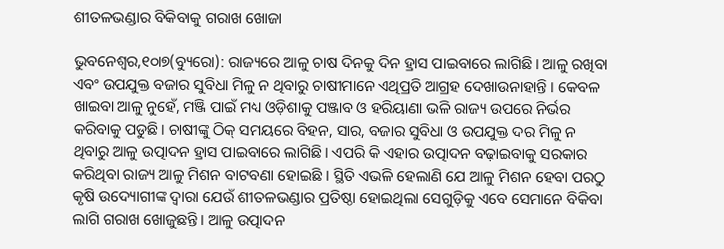ଶୀତଳଭଣ୍ଡାର ବିକିବାକୁ ଗରାଖ ଖୋଜା

ଭୁବନେଶ୍ୱର,୧୦ା୭(ବ୍ୟୁରୋ): ରାଜ୍ୟରେ ଆଳୁ ଚାଷ ଦିନକୁ ଦିନ ହ୍ରାସ ପାଇବାରେ ଲାଗିଛି। ଆଳୁ ରଖିବା ଏବଂ ଉପଯୁକ୍ତ ବଜାର ସୁବିଧା ମିଳୁ ନ ଥିବାରୁ ଚାଷୀମାନେ ଏଥିପ୍ରତି ଆଗ୍ରହ ଦେଖାଉନାହାନ୍ତି । କେବଳ ଖାଇବା ଆଳୁ ନୁହେଁ, ମଞ୍ଜି ପାଇଁ ମଧ୍ୟ ଓଡ଼ିଶାକୁ ପଞ୍ଜାବ ଓ ହରିୟାଣା ଭଳି ରାଜ୍ୟ ଉପରେ ନିର୍ଭର କରିବାକୁ ପଡୁଛି। ଚାଷୀଙ୍କୁ ଠିକ୍‌ ସମୟରେ ବିହନ, ସାର, ବଜାର ସୁବିଧା ଓ ଉପଯୁକ୍ତ ଦର ମିଳୁ ନ ଥିବାରୁ ଆଳୁ ଉତ୍ପାଦନ ହ୍ରାସ ପାଇବାରେ ଲାଗିଛି। ଏପରି କି ଏହାର ଉତ୍ପାଦନ ବଢ଼ାଇବାକୁ ସରକାର କରିଥିବା ରାଜ୍ୟ ଆଳୁ ମିଶନ ବାଟବଣା ହୋଇଛି । ସ୍ଥିତି ଏଭଳି ହେଲାଣି ଯେ ଆଳୁ ମିଶନ ହେବା ପରଠୁ କୃଷି ଉଦ୍ୟୋଗୀଙ୍କ ଦ୍ୱାରା ଯେଉଁ ଶୀତଳଭଣ୍ଡାର ପ୍ରତିଷ୍ଠା ହୋଇଥିଲା ସେଗୁଡ଼ିକୁ ଏବେ ସେମାନେ ବିକିବା ଲାଗି ଗରାଖ ଖୋଜୁଛନ୍ତି। ଆଳୁ ଉତ୍ପାଦନ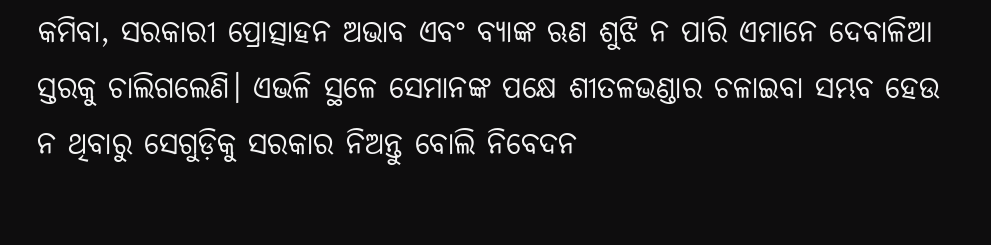କମିବା, ସରକାରୀ ପ୍ରୋତ୍ସାହନ ଅଭାବ ଏବଂ ବ୍ୟାଙ୍କ ଋଣ ଶୁଝି ନ ପାରି ଏମାନେ ଦେବାଳିଆ ସ୍ତରକୁ ଚାଲିଗଲେଣି। ଏଭଳି ସ୍ଥଳେ ସେମାନଙ୍କ ପକ୍ଷେ ଶୀତଳଭଣ୍ଡାର ଚଳାଇବା ସମ୍ଭବ ହେଉ ନ ଥିବାରୁ ସେଗୁଡ଼ିକୁ ସରକାର ନିଅନ୍ତୁ ବୋଲି ନିବେଦନ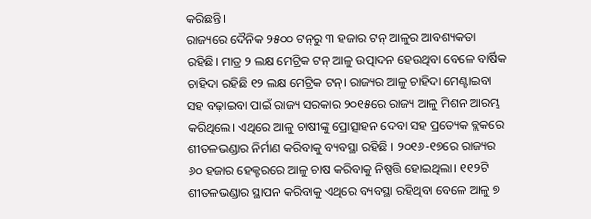କରିଛନ୍ତି।
ରାଜ୍ୟରେ ଦୈନିକ ୨୫୦୦ ଟନ୍‌ରୁ ୩ ହଜାର ଟନ୍‌ ଆଳୁର ଆବଶ୍ୟକତା ରହିଛି। ମାତ୍ର ୨ ଲକ୍ଷ ମେଟ୍ରିକ ଟନ୍‌ ଆଳୁ ଉତ୍ପାଦନ ହେଉଥିବା ବେଳେ ବାର୍ଷିକ ଚାହିଦା ରହିଛି ୧୨ ଲକ୍ଷ ମେଟ୍ରିକ ଟନ୍‌। ରାଜ୍ୟର ଆଳୁ ଚାହିଦା ମେଣ୍ଟାଇବା ସହ ବଢ଼ାଇବା ପାଇଁ ରାଜ୍ୟ ସରକାର ୨୦୧୫ରେ ରାଜ୍ୟ ଆଳୁ ମିଶନ ଆରମ୍ଭ କରିଥିଲେ। ଏଥିରେ ଆଳୁ ଚାଷୀଙ୍କୁ ପ୍ରୋତ୍ସାହନ ଦେବା ସହ ପ୍ରତ୍ୟେକ ବ୍ଲକରେ ଶୀତଳଭଣ୍ଡାର ନିର୍ମାଣ କରିବାକୁ ବ୍ୟବସ୍ଥା ରହିଛି । ୨୦୧୬-୧୭ରେ ରାଜ୍ୟର ୬୦ ହଜାର ହେକ୍ଟରରେ ଆଳୁ ଚାଷ କରିବାକୁ ନିଷ୍ପତ୍ତି ହୋଇଥିଲା। ୧୧୨ଟି ଶୀତଳଭଣ୍ଡାର ସ୍ଥାପନ କରିବାକୁ ଏଥିରେ ବ୍ୟବସ୍ଥା ରହିଥିବା ବେଳେ ଆଳୁ ୭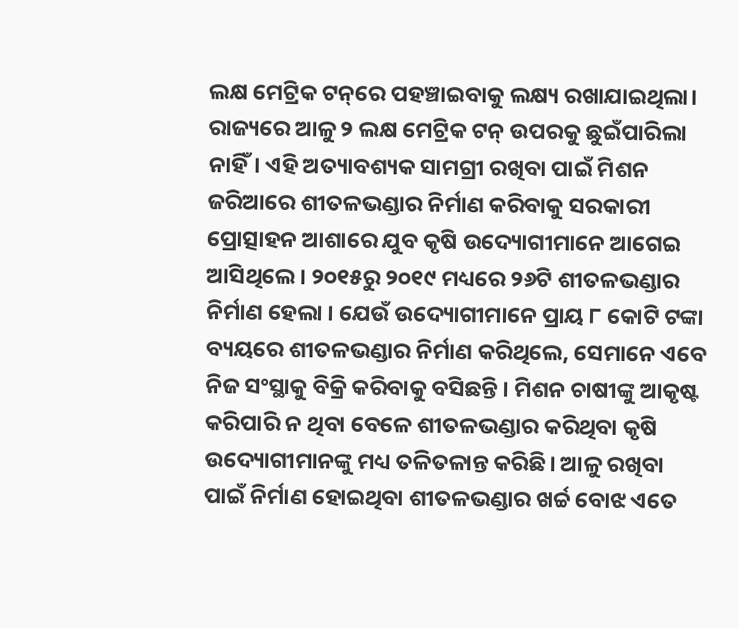ଲକ୍ଷ ମେଟ୍ରିକ ଟନ୍‌ରେ ପହଞ୍ଚାଇବାକୁ ଲକ୍ଷ୍ୟ ରଖାଯାଇଥିଲା। ରାଜ୍ୟରେ ଆଳୁ ୨ ଲକ୍ଷ ମେଟ୍ରିକ ଟନ୍‌ ଉପରକୁ ଛୁଇଁପାରିଲା ନାହିଁ। ଏହି ଅତ୍ୟାବଶ୍ୟକ ସାମଗ୍ରୀ ରଖିବା ପାଇଁ ମିଶନ ଜରିଆରେ ଶୀତଳଭଣ୍ଡାର ନିର୍ମାଣ କରିବାକୁ ସରକାରୀ ପ୍ରୋତ୍ସାହନ ଆଶାରେ ଯୁବ କୃଷି ଉଦ୍ୟୋଗୀମାନେ ଆଗେଇ ଆସିଥିଲେ। ୨୦୧୫ରୁ ୨୦୧୯ ମଧ୍ୟରେ ୨୬ଟି ଶୀତଳଭଣ୍ଡାର ନିର୍ମାଣ ହେଲା । ଯେଉଁ ଉଦ୍ୟୋଗୀମାନେ ପ୍ରାୟ ୮ କୋଟି ଟଙ୍କା ବ୍ୟୟରେ ଶୀତଳଭଣ୍ଡାର ନିର୍ମାଣ କରିଥିଲେ, ସେମାନେ ଏବେ ନିଜ ସଂସ୍ଥାକୁ ବିକ୍ରି କରିବାକୁ ବସିଛନ୍ତି । ମିଶନ ଚାଷୀଙ୍କୁ ଆକୃଷ୍ଟ କରିପାରି ନ ଥିବା ବେଳେ ଶୀତଳଭଣ୍ଡାର କରିଥିବା କୃଷି ଉଦ୍ୟୋଗୀମାନଙ୍କୁ ମଧ୍ୟ ତଳିତଳାନ୍ତ କରିଛି। ଆଳୁ ରଖିବା ପାଇଁ ନିର୍ମାଣ ହୋଇଥିବା ଶୀତଳଭଣ୍ଡାର ଖର୍ଚ୍ଚ ବୋଝ ଏତେ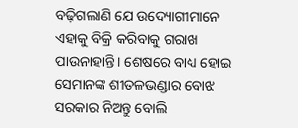ବଢ଼ିଗଲାଣି ଯେ ଉଦ୍ୟୋଗୀମାନେ ଏହାକୁ ବିକ୍ରି କରିବାକୁ ଗରାଖ ପାଉନାହାନ୍ତି। ଶେଷରେ ବାଧ୍ୟ ହୋଇ ସେମାନଙ୍କ ଶୀତଳଭଣ୍ଡାର ବୋଝ ସରକାର ନିଅନ୍ତୁ ବୋଲି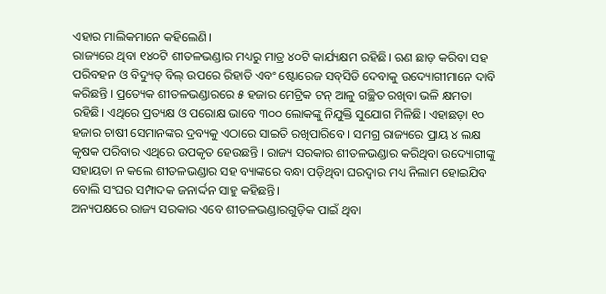ଏହାର ମାଲିକମାନେ କହିଲେଣି।
ରାଜ୍ୟରେ ଥିବା ୧୪୦ଟି ଶୀତଳଭଣ୍ଡାର ମଧ୍ୟରୁ ମାତ୍ର ୪୦ଟି କାର୍ଯ୍ୟକ୍ଷମ ରହିଛି। ଋଣ ଛାଡ଼ କରିବା ସହ ପରିବହନ ଓ ବିଦ୍ୟୁତ୍‌ ବିଲ୍‌ ଉପରେ ରିହାତି ଏବଂ ଷ୍ଟୋରେଜ ସବ୍‌ସିଡି ଦେବାକୁ ଉଦ୍ୟୋଗୀମାନେ ଦାବି କରିଛନ୍ତି । ପ୍ରତ୍ୟେକ ଶୀତଳଭଣ୍ଡାରରେ ୫ ହଜାର ମେଟ୍ରିକ ଟନ୍‌ ଆଳୁ ଗଚ୍ଛିତ ରଖିବା ଭଳି କ୍ଷମତା ରହିଛି। ଏଥିରେ ପ୍ରତ୍ୟକ୍ଷ ଓ ପରୋକ୍ଷ ଭାବେ ୩୦୦ ଲୋକଙ୍କୁ ନିଯୁକ୍ତି ସୁଯୋଗ ମିଳିଛି। ଏହାଛଡ଼ା ୧୦ ହଜାର ଚାଷୀ ସେମାନଙ୍କର ଦ୍ରବ୍ୟକୁ ଏଠାରେ ସାଇତି ରଖିପାରିବେ । ସମଗ୍ର ରାଜ୍ୟରେ ପ୍ରାୟ ୪ ଲକ୍ଷ କୃଷକ ପରିବାର ଏଥିରେ ଉପକୃତ ହେଉଛନ୍ତି । ରାଜ୍ୟ ସରକାର ଶୀତଳଭଣ୍ଡାର କରିଥିବା ଉଦ୍ୟୋଗୀଙ୍କୁ ସହାୟତା ନ କଲେ ଶୀତଳଭଣ୍ଡାର ସହ ବ୍ୟାଙ୍କରେ ବନ୍ଧା ପଡ଼ିଥିବା ଘରଦ୍ୱାର ମଧ୍ୟ ନିଲାମ ହୋଇଯିବ ବୋଲି ସଂଘର ସମ୍ପାଦକ ଜନାର୍ଦ୍ଦନ ସାହୁ କହିଛନ୍ତି।
ଅନ୍ୟପକ୍ଷରେ ରାଜ୍ୟ ସରକାର ଏବେ ଶୀତଳଭଣ୍ଡାରଗୁଡ଼ିକ ପାଇଁ ଥିବା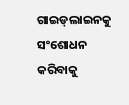ଗାଇଡ୍‌ଲାଇନକୁ ସଂଶୋଧନ କରିବାକୁ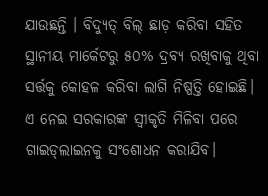ଯାଉଛନ୍ତି । ବିଦ୍ୟୁତ୍‌ ବିଲ୍‌ ଛାଡ଼ କରିବା ସହିତ ସ୍ଥାନୀୟ ମାର୍କେଟରୁ ୫୦% ଦ୍ରବ୍ୟ ରଖିବାକୁ ଥିବା ସର୍ତ୍ତକୁ କୋହଳ କରିବା ଲାଗି ନିଷ୍ପତ୍ତି ହୋଇଛି। ଏ ନେଇ ସରକାରଙ୍କ ସ୍ବୀକୃତି ମିଳିବା ପରେ ଗାଇଡ୍‌ଲାଇନକୁ ସଂଶୋଧନ କରାଯିବ।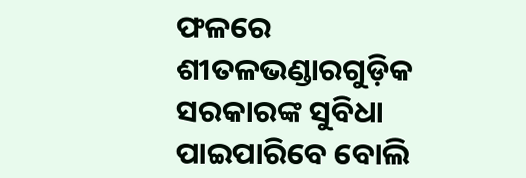ଫଳରେ ଶୀତଳଭଣ୍ଡାରଗୁଡ଼ିକ ସରକାରଙ୍କ ସୁବିଧା ପାଇପାରିବେ ବୋଲି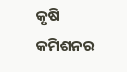କୃଷି କମିଶନର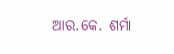ଆର.କେ. ଶର୍ମା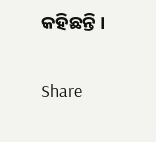କହିଛନ୍ତି ।

Share